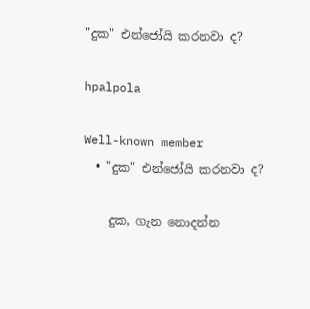"දුක" එන්ජෝයි කරනවා ද?

hpalpola

Well-known member
  • "දුක" එන්ජෝයි කරනවා ද?

    දුක, ගැන නොදන්න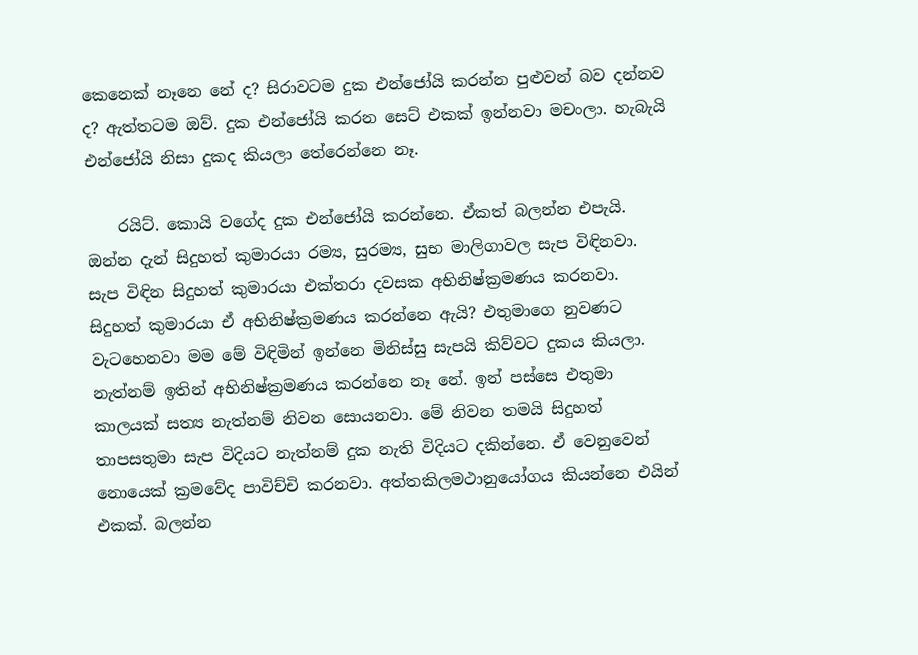කෙනෙක් නෑනෙ නේ ද? සිරාවටම දුක එන්ජෝයි කරන්න පුළුවන් බව දන්නව ද? ඇත්තටම ඔව්. දුක එන්ජෝයි කරන සෙට් එකක් ඉන්නවා මචංලා. හැබැයි එන්ජෝයි නිසා දුකද කියලා තේරෙන්නෙ නෑ.

    රයිට්. කොයි වගේද දුක එන්ජෝයි කරන්නෙ. ඒකත් බලන්න එපැයි. ඔන්න දැන් සිදුහත් කුමාරයා රම්‍ය, සුරම්‍ය, සුභ මාලිගාවල සැප විඳිනවා. සැප විඳින සිදුහත් කුමාරයා එක්තරා දවසක අභිනිෂ්ක්‍රමණය කරනවා. සිදුහත් කුමාරයා ඒ අභිනිෂ්ක්‍රමණය කරන්නෙ ඇයි? එතුමාගෙ නුවණට වැටහෙනවා මම මේ විඳිමින් ඉන්නෙ මිනිස්සු සැපයි කිව්වට දුකය කියලා. නැත්නම් ඉතින් අභිනිෂ්ක්‍රමණය කරන්නෙ නෑ නේ. ඉන් පස්සෙ එතුමා කාලයක් සත්‍ය නැත්නම් නිවන සොයනවා. මේ නිවන තමයි සිදුහත් තාපසතුමා සැප විදියට නැත්නම් දුක නැති විදියට දකින්නෙ. ඒ වෙනුවෙන් නොයෙක් ක්‍රමවේද පාවිච්චි කරනවා. අත්තකිලමථානුයෝගය කියන්නෙ එයින් එකක්. බලන්න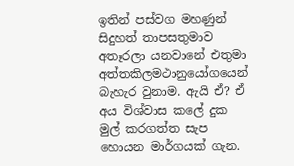ඉතින් පස්වග මහණුන් සිදුහත් තාපසතුමාව අතෑරලා යනවානේ එතුමා අත්තකිලමථානුයෝගයෙන් බැහැර වුනාම. ඇයි ඒ? ඒ අය විශ්වාස කලේ දුක මුල් කරගත්ත සැප හොයන මාර්ගයක් ගැන.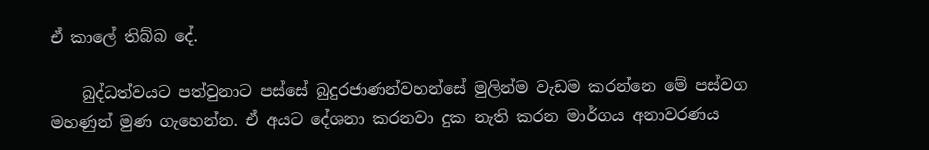ඒ කාලේ තිබ්බ දේ.

    බුද්ධත්වයට පත්වුනාට පස්සේ බුදුරජාණන්වහන්සේ මුලින්ම වැඩම කරන්නෙ මේ පස්වග මහණුන් මුණ ගැහෙන්න. ඒ අයට දේශනා කරනවා දුක නැති කරන මාර්ගය අනාවරණය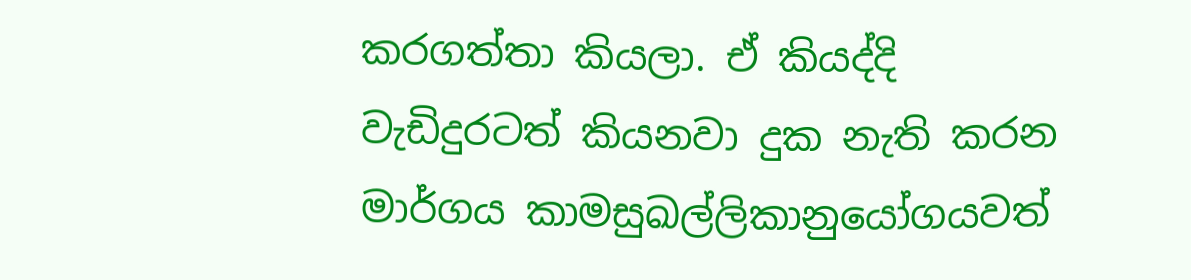කරගත්තා කියලා. ඒ කියද්දි වැඩිදුරටත් කියනවා දුක නැති කරන මාර්ගය කාමසුඛල්ලිකානුයෝගයවත්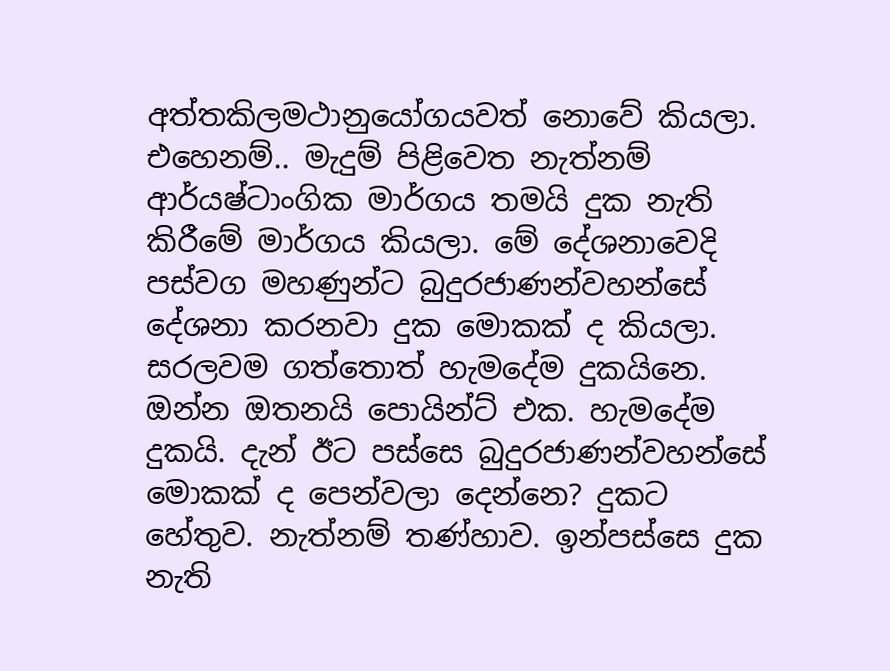අත්තකිලමථානුයෝගයවත් නොවේ කියලා. එහෙනම්.. මැදුම් පිළිවෙත නැත්නම් ආර්යෂ්ටාංගික මාර්ගය තමයි දුක නැති කිරීමේ මාර්ගය කියලා. මේ දේශනාවෙදි පස්වග මහණුන්ට බුදුරජාණන්වහන්සේ දේශනා කරනවා දුක මොකක් ද කියලා. සරලවම ගත්තොත් හැමදේම දුකයිනෙ. ඔන්න ඔතනයි පොයින්ට් එක. හැමදේම දුකයි. දැන් ඊට පස්සෙ බුදුරජාණන්වහන්සේ මොකක් ද පෙන්වලා දෙන්නෙ? දුකට හේතුව. නැත්නම් තණ්හාව. ඉන්පස්සෙ දුක නැති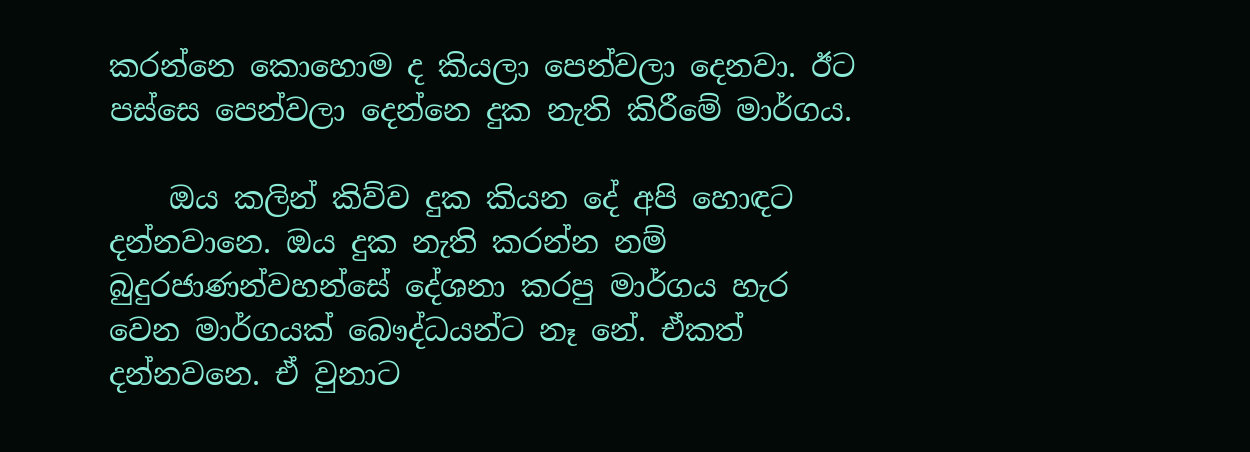කරන්නෙ කොහොම ද කියලා පෙන්වලා දෙනවා. ඊට පස්සෙ පෙන්වලා දෙන්නෙ දුක නැති කිරීමේ මාර්ගය.

    ඔය කලින් කිව්ව දුක කියන දේ අපි හොඳට දන්නවානෙ. ඔය දුක නැති කරන්න නම් බුදුරජාණන්වහන්සේ දේශනා කරපු මාර්ගය හැර වෙන මාර්ගයක් බෞද්ධයන්ට නෑ නේ. ඒකත් දන්නවනෙ. ඒ වුනාට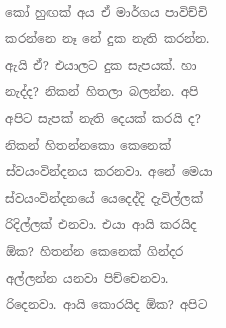කෝ හුඟක් අය ඒ මාර්ගය පාවිච්චි කරන්නෙ නෑ නේ දුක නැති කරන්න. ඇයි ඒ? එයාලට දුක සැපයක්. හා නැද්ද? නිකන් හිතලා බලන්න. අපි අපිට සැපක් නැති දෙයක් කරයි ද? නිකන් හිතන්නකො කෙනෙක් ස්වයංවින්දනය කරනවා. අනේ මෙයා ස්වයංවින්දනයේ යෙදෙද්දි දැවිල්ලක් රිදිල්ලක් එනවා. එයා ආයි කරයිද ඕක? හිතන්න කෙනෙක් ගින්දර අල්ලන්න යනවා පිච්චෙනවා. රිදෙනවා. ආයි කොරයිද ඕක? අපිට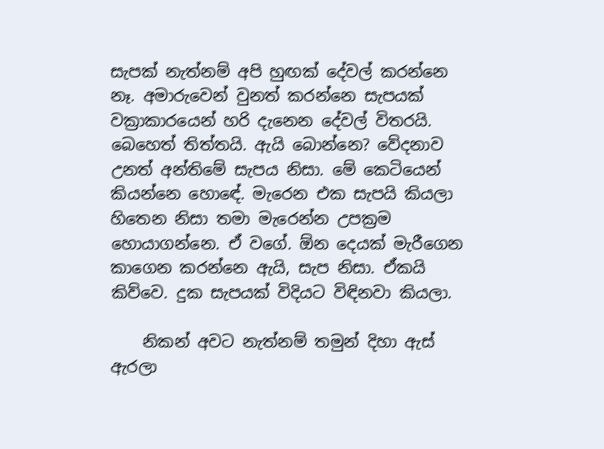සැපක් නැත්නම් අපි හුඟක් දේවල් කරන්නෙ නෑ. අමාරුවෙන් වුනත් කරන්නෙ සැපයක් වක්‍රාකාරයෙන් හරි දැනෙන දේවල් විතරයි. බෙහෙත් තිත්තයි. ඇයි බොන්නෙ? වේදනාව උනත් අන්තිමේ සැපය නිසා. මේ කෙටියෙන් කියන්නෙ හොඳේ. මැරෙන එක සැපයි කියලා හිතෙන නිසා තමා මැරෙන්න උපක්‍රම හොයාගන්නෙ. ඒ වගේ. ඕන දෙයක් මැරීගෙන කාගෙන කරන්නෙ ඇයි, සැප නිසා. ඒකයි කිව්වෙ. දුක සැපයක් විදියට විඳිනවා කියලා.

    නිකන් අවට නැත්නම් තමුන් දිහා ඇස් ඇරලා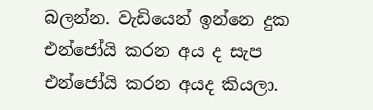බලන්න. වැඩියෙන් ඉන්නෙ දුක එන්ජෝයි කරන අය ද සැප එන්ජෝයි කරන අයද කියලා.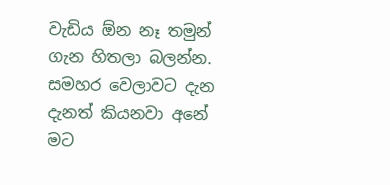වැඩිය ඕන නෑ තමුන් ගැන හිතලා බලන්න. සමහර වෙලාවට දැන දැනත් කියනවා අනේ මට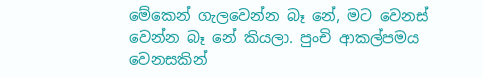මේකෙන් ගැලවෙන්න බෑ නේ, මට වෙනස් වෙන්න බෑ නේ කියලා. පුංචි ආකල්පමය වෙනසකින්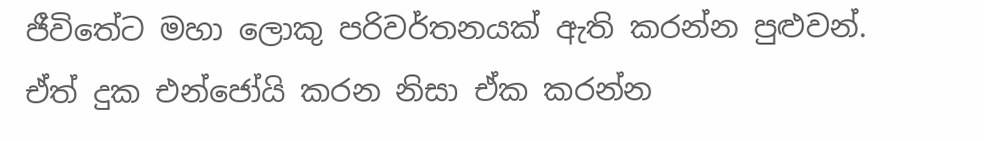ජීවිතේට මහා ලොකු පරිවර්තනයක් ඇති කරන්න පුළුවන්. ඒත් දුක එන්ජෝයි කරන නිසා ඒක කරන්න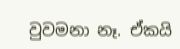වුවමනා නෑ. ඒකයි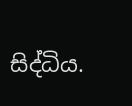සිද්ධිය.